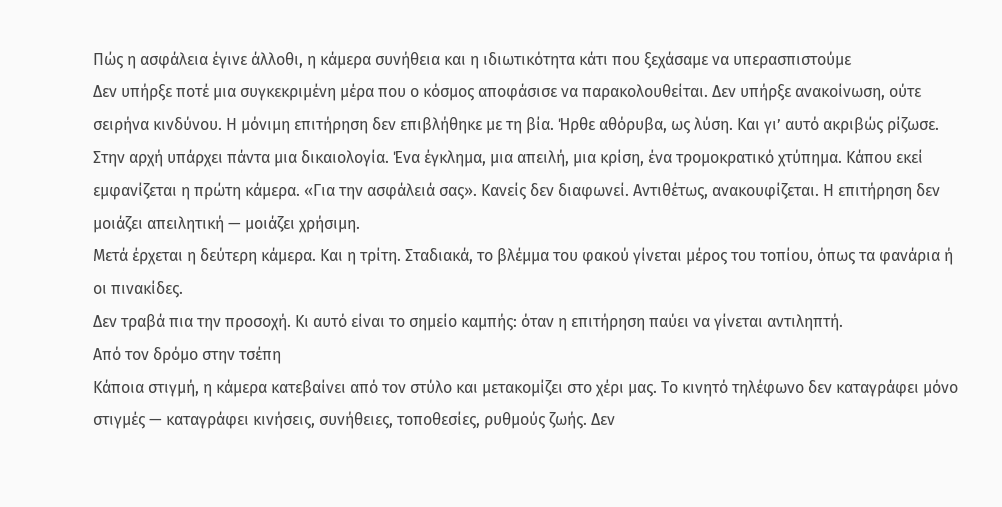Πώς η ασφάλεια έγινε άλλοθι, η κάμερα συνήθεια και η ιδιωτικότητα κάτι που ξεχάσαμε να υπερασπιστούμε
Δεν υπήρξε ποτέ μια συγκεκριμένη μέρα που ο κόσμος αποφάσισε να παρακολουθείται. Δεν υπήρξε ανακοίνωση, ούτε σειρήνα κινδύνου. Η μόνιμη επιτήρηση δεν επιβλήθηκε με τη βία. Ήρθε αθόρυβα, ως λύση. Και γι’ αυτό ακριβώς ρίζωσε.
Στην αρχή υπάρχει πάντα μια δικαιολογία. Ένα έγκλημα, μια απειλή, μια κρίση, ένα τρομοκρατικό χτύπημα. Κάπου εκεί εμφανίζεται η πρώτη κάμερα. «Για την ασφάλειά σας». Κανείς δεν διαφωνεί. Αντιθέτως, ανακουφίζεται. Η επιτήρηση δεν μοιάζει απειλητική — μοιάζει χρήσιμη.
Μετά έρχεται η δεύτερη κάμερα. Και η τρίτη. Σταδιακά, το βλέμμα του φακού γίνεται μέρος του τοπίου, όπως τα φανάρια ή οι πινακίδες.
Δεν τραβά πια την προσοχή. Κι αυτό είναι το σημείο καμπής: όταν η επιτήρηση παύει να γίνεται αντιληπτή.
Από τον δρόμο στην τσέπη
Κάποια στιγμή, η κάμερα κατεβαίνει από τον στύλο και μετακομίζει στο χέρι μας. Το κινητό τηλέφωνο δεν καταγράφει μόνο στιγμές — καταγράφει κινήσεις, συνήθειες, τοποθεσίες, ρυθμούς ζωής. Δεν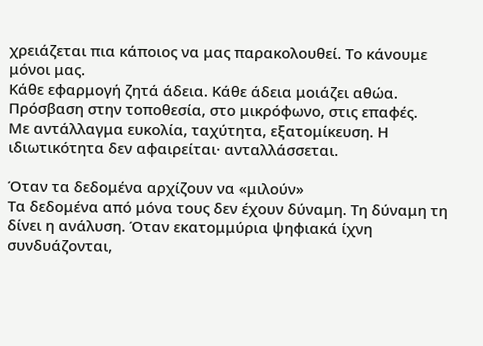χρειάζεται πια κάποιος να μας παρακολουθεί. Το κάνουμε μόνοι μας.
Κάθε εφαρμογή ζητά άδεια. Κάθε άδεια μοιάζει αθώα. Πρόσβαση στην τοποθεσία, στο μικρόφωνο, στις επαφές.
Με αντάλλαγμα ευκολία, ταχύτητα, εξατομίκευση. Η ιδιωτικότητα δεν αφαιρείται· ανταλλάσσεται.

Όταν τα δεδομένα αρχίζουν να «μιλούν»
Τα δεδομένα από μόνα τους δεν έχουν δύναμη. Τη δύναμη τη δίνει η ανάλυση. Όταν εκατομμύρια ψηφιακά ίχνη συνδυάζονται,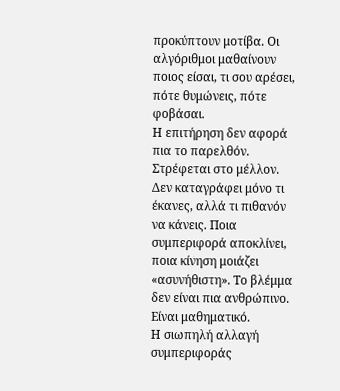προκύπτουν μοτίβα. Οι αλγόριθμοι μαθαίνουν ποιος είσαι, τι σου αρέσει, πότε θυμώνεις, πότε φοβάσαι.
Η επιτήρηση δεν αφορά πια το παρελθόν. Στρέφεται στο μέλλον. Δεν καταγράφει μόνο τι έκανες, αλλά τι πιθανόν να κάνεις. Ποια συμπεριφορά αποκλίνει, ποια κίνηση μοιάζει «ασυνήθιστη». Το βλέμμα δεν είναι πια ανθρώπινο. Είναι μαθηματικό.
Η σιωπηλή αλλαγή συμπεριφοράς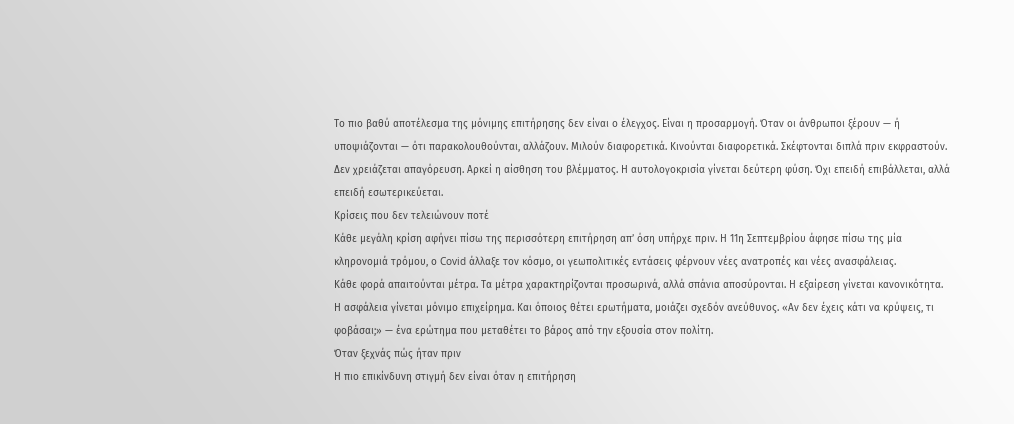Το πιο βαθύ αποτέλεσμα της μόνιμης επιτήρησης δεν είναι ο έλεγχος. Είναι η προσαρμογή. Όταν οι άνθρωποι ξέρουν — ή υποψιάζονται — ότι παρακολουθούνται, αλλάζουν. Μιλούν διαφορετικά. Κινούνται διαφορετικά. Σκέφτονται διπλά πριν εκφραστούν.
Δεν χρειάζεται απαγόρευση. Αρκεί η αίσθηση του βλέμματος. Η αυτολογοκρισία γίνεται δεύτερη φύση. Όχι επειδή επιβάλλεται, αλλά επειδή εσωτερικεύεται.
Κρίσεις που δεν τελειώνουν ποτέ
Κάθε μεγάλη κρίση αφήνει πίσω της περισσότερη επιτήρηση απ’ όση υπήρχε πριν. Η 11η Σεπτεμβρίου άφησε πίσω της μία κληρονομιά τρόμου, ο Covid άλλαξε τον κόσμο, οι γεωπολιτικές εντάσεις φέρνουν νέες ανατροπές και νέες ανασφάλειας.
Κάθε φορά απαιτούνται μέτρα. Τα μέτρα χαρακτηρίζονται προσωρινά, αλλά σπάνια αποσύρονται. Η εξαίρεση γίνεται κανονικότητα.
Η ασφάλεια γίνεται μόνιμο επιχείρημα. Και όποιος θέτει ερωτήματα, μοιάζει σχεδόν ανεύθυνος. «Αν δεν έχεις κάτι να κρύψεις, τι φοβάσαι;» — ένα ερώτημα που μεταθέτει το βάρος από την εξουσία στον πολίτη.
Όταν ξεχνάς πώς ήταν πριν
Η πιο επικίνδυνη στιγμή δεν είναι όταν η επιτήρηση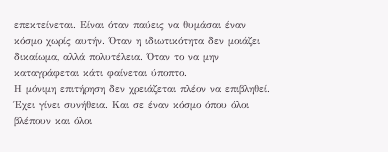επεκτείνεται. Είναι όταν παύεις να θυμάσαι έναν κόσμο χωρίς αυτήν. Όταν η ιδιωτικότητα δεν μοιάζει δικαίωμα, αλλά πολυτέλεια. Όταν το να μην καταγράφεται κάτι φαίνεται ύποπτο.
Η μόνιμη επιτήρηση δεν χρειάζεται πλέον να επιβληθεί. Έχει γίνει συνήθεια. Και σε έναν κόσμο όπου όλοι βλέπουν και όλοι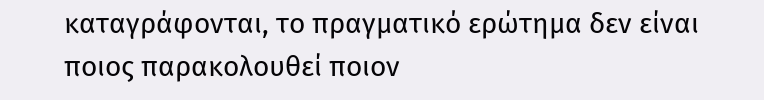καταγράφονται, το πραγματικό ερώτημα δεν είναι ποιος παρακολουθεί ποιον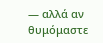— αλλά αν θυμόμαστε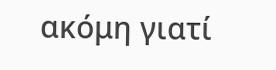ακόμη γιατί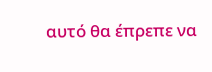αυτό θα έπρεπε να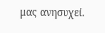μας ανησυχεί.